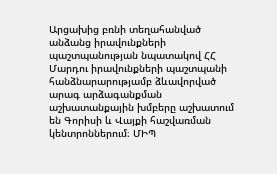Արցախից բռնի տեղահանված անձանց իրավունքների պաշտպանության նպատակով ՀՀ Մարդու իրավունքների պաշտպանի հանձնարարությամբ ձևավորված արագ արձագանքման աշխատանքային խմբերը աշխատում են Գորիսի և Վայքի հաշվառման կենտրոններում։ ՄԻՊ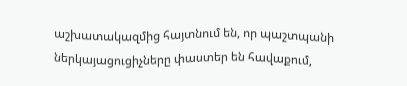աշխատակազմից հայտնում են, որ պաշտպանի ներկայացուցիչները փաստեր են հավաքում,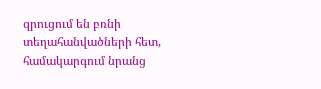զրուցում են բռնի տեղահանվածների հետ, համակարգում նրանց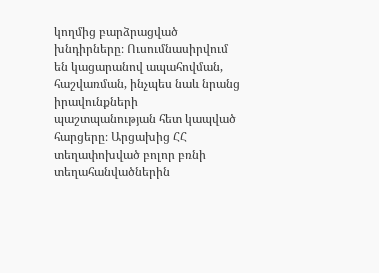կողմից բարձրացված խնդիրները։ Ուսումնասիրվում են կացարանով ապահովման, հաշվառման, ինչպես նաև նրանց իրավունքների պաշտպանության հետ կապված հարցերը։ Արցախից ՀՀ տեղափոխված բոլոր բռնի տեղահանվածներին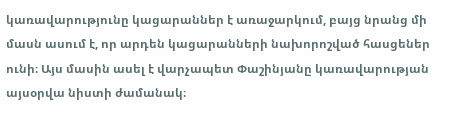կառավարությունը կացարաններ է առաջարկում, բայց նրանց մի մասն ասում է, որ արդեն կացարանների նախորոշված հասցեներ ունի։ Այս մասին ասել է վարչապետ Փաշինյանը կառավարության այսօրվա նիստի ժամանակ։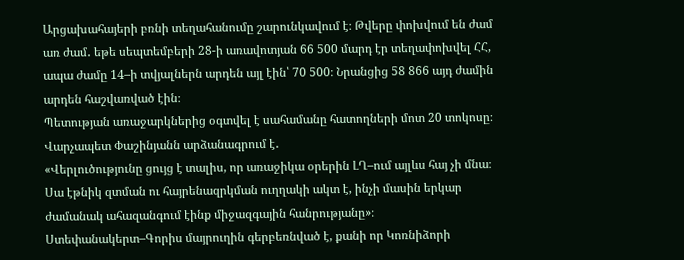Արցախահայերի բռնի տեղահանումը շարունկավում է։ Թվերը փոխվում են ժամ առ ժամ․ եթե սեպտեմբերի 28-ի առավոտյան 66 500 մարդ էր տեղափոխվել ՀՀ, ապա ժամը 14–ի տվյալներն արդեն այլ էին՝ 70 500։ Նրանցից 58 866 այդ ժամին արդեն հաշվառված էին։
Պետության առաջարկներից օգտվել է սահամանը հատողների մոտ 20 տոկոսը։ Վարչապետ Փաշինյանն արձանագրում է․
«Վերլուծությունը ցույց է տալիս, որ առաջիկա օրերին ԼՂ–ում այլևս հայ չի մնա։ Սա էթնիկ զտման ու հայրենազրկման ուղղակի ակտ է, ինչի մասին երկար ժամանակ ահազանգում էինք միջազգային հանրությանը»։
Ստեփանակերտ–Գորիս մայրուղին գերբեռնված է, քանի որ Կոռնիձորի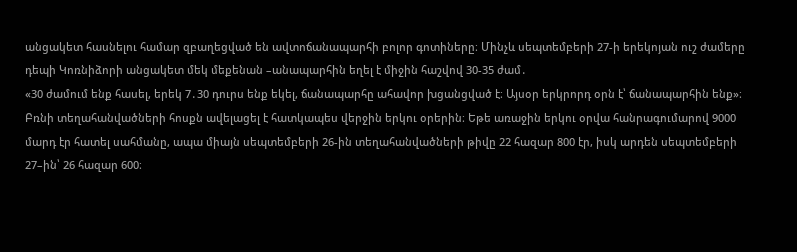անցակետ հասնելու համար զբաղեցված են ավտոճանապարհի բոլոր գոտիները։ Մինչև սեպտեմբերի 27-ի երեկոյան ուշ ժամերը դեպի Կոռնիձորի անցակետ մեկ մեքենան –անապարհին եղել է միջին հաշվով 30-35 ժամ․
«30 ժամում ենք հասել, երեկ 7․30 դուրս ենք եկել, ճանապարհը ահավոր խցանցված է։ Այսօր երկրորդ օրն է՝ ճանապարհին ենք»։
Բռնի տեղահանվածների հոսքն ավելացել է հատկապես վերջին երկու օրերին։ Եթե առաջին երկու օրվա հանրագումարով 9000 մարդ էր հատել սահմանը, ապա միայն սեպտեմբերի 26-ին տեղահանվածների թիվը 22 հազար 800 էր, իսկ արդեն սեպտեմբերի 27–ին՝ 26 հազար 600։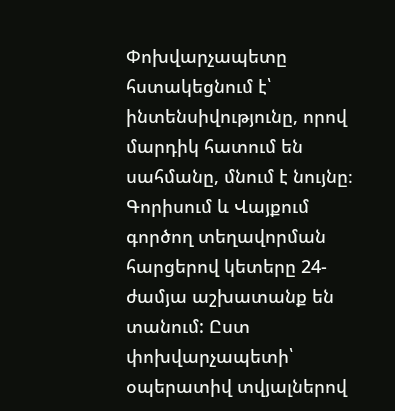Փոխվարչապետը հստակեցնում է՝ ինտենսիվությունը, որով մարդիկ հատում են սահմանը, մնում է նույնը։ Գորիսում և Վայքում գործող տեղավորման հարցերով կետերը 24-ժամյա աշխատանք են տանում: Ըստ փոխվարչապետի՝ օպերատիվ տվյալներով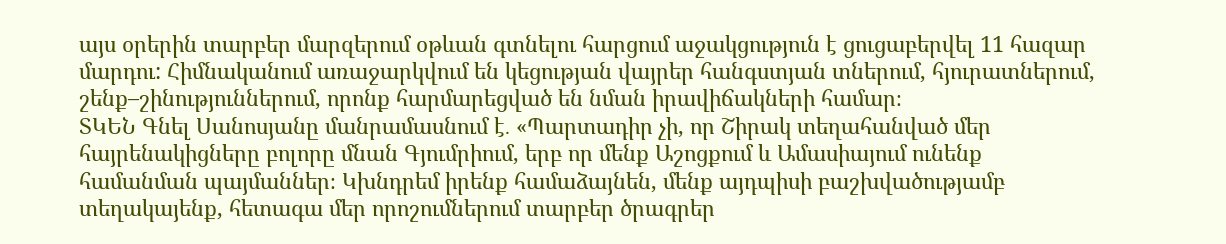այս օրերին տարբեր մարզերում օթևան գտնելու հարցում աջակցություն է ցուցաբերվել 11 հազար մարդու: Հիմնականում առաջարկվում են կեցության վայրեր հանգստյան տներում, հյուրատներում, շենք–շինություններում, որոնք հարմարեցված են նման իրավիճակների համար։
ՏԿԵՆ Գնել Սանոսյանը մանրամասնում է․ «Պարտադիր չի, որ Շիրակ տեղահանված մեր հայրենակիցները բոլորը մնան Գյումրիում, երբ որ մենք Աշոցքում և Ամասիայում ունենք համանման պայմաններ։ Կխնդրեմ իրենք համաձայնեն, մենք այդպիսի բաշխվածությամբ տեղակայենք, հետագա մեր որոշումներում տարբեր ծրագրեր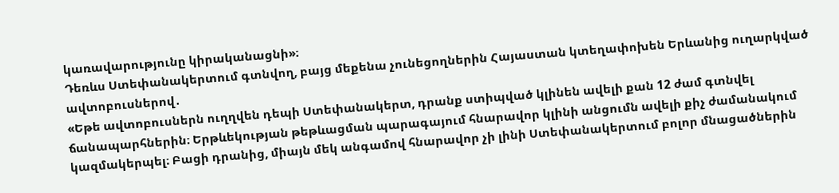կառավարությունը կիրականացնի»։
Դեռևս Ստեփանակերտում գտնվող, բայց մեքենա չունեցողներին Հայաստան կտեղափոխեն Երևանից ուղարկված ավտոբուսներով․
«Եթե ավտոբուսներն ուղղվեն դեպի Ստեփանակերտ, դրանք ստիպված կլինեն ավելի քան 12 ժամ գտնվել ճանապարհներին։ Երթևեկության թեթևացման պարագայում հնարավոր կլինի անցումն ավելի քիչ ժամանակում կազմակերպել։ Բացի դրանից, միայն մեկ անգամով հնարավոր չի լինի Ստեփանակերտում բոլոր մնացածներին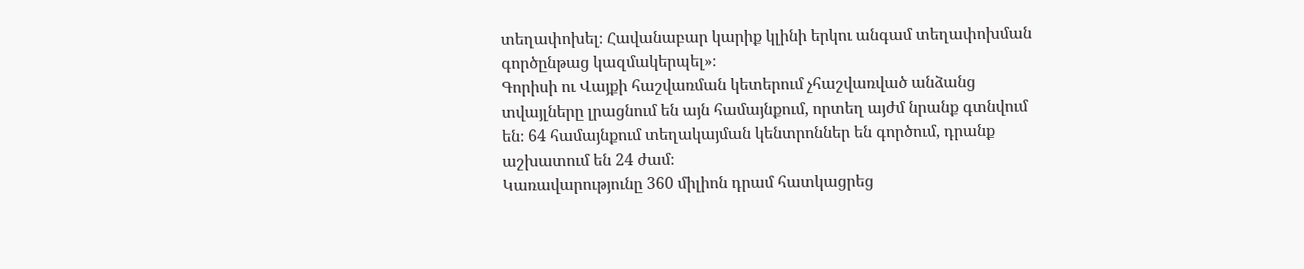տեղափոխել։ Հավանաբար կարիք կլինի երկու անգամ տեղափոխման գործընթաց կազմակերպել»։
Գորիսի ու Վայքի հաշվառման կետերում չհաշվառված անձանց տվայլները լրացնում են այն համայնքում, որտեղ այժմ նրանք գտնվում են։ 64 համայնքում տեղակայման կենտրոններ են գործում, դրանք աշխատում են 24 ժամ։
Կառավարությունը 360 միլիոն դրամ հատկացրեց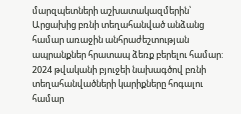մարզպետների աշխատակազմերին՝ Արցախից բռնի տեղահանված անձանց համար առաջին անհրաժեշտության ապրանքներ հրատապ ձեռք բերելու համար:
2024 թվականի բյուջեի նախագծով բռնի տեղահանվածների կարիքները հոգալու համար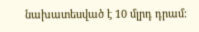նախատեսված է 10 մլրդ դրամ։